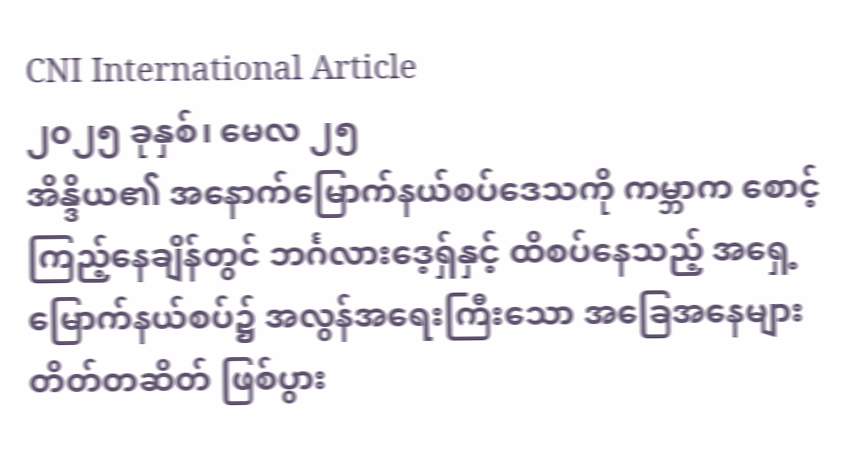CNI International Article
၂၀၂၅ ခုနှစ်၊ မေလ ၂၅
အိန္ဒိယ၏ အနောက်မြောက်နယ်စပ်ဒေသကို ကမ္ဘာက စောင့်ကြည့်နေချိန်တွင် ဘင်္ဂလားဒေ့ရှ်နှင့် ထိစပ်နေသည့် အရှေ့မြောက်နယ်စပ်၌ အလွန်အရေးကြီးသော အခြေအနေများ တိတ်တဆိတ် ဖြစ်ပွား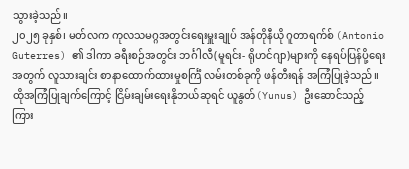သွားခဲ့သည်။
၂၀၂၅ ခုနှစ်၊ မတ်လက ကုလသမဂ္ဂအတွင်းရေးမှူးချုပ် အန်တိုနီယို ဂူတာရက်စ် (Antonio Guterres) ၏ ဒါကာ ခရီးစဉ်အတွင်း ဘင်္ဂါလီ(မူရင်း- ရိုဟင်ဂျာ)များကို နေရပ်ပြန်ပို့ရေးအတွက် လူသားချင်း စာနာထောက်ထားမှုစင်္ကြံ လမ်းတစ်ခုကို ဖန်တီးရန် အကြံပြုခဲ့သည်။
ထိုအကြံပြုချက်ကြောင့် ငြိမ်းချမ်းရေးနိုဘယ်ဆုရင် ယူနွတ်(Yunus) ဦးဆောင်သည့် ကြား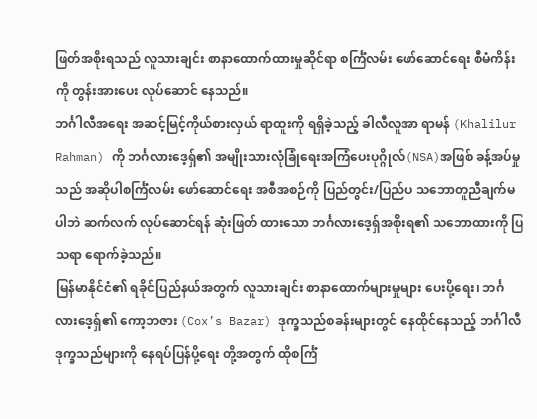ဖြတ်အစိုးရသည် လူသားချင်း စာနာထောက်ထားမှုဆိုင်ရာ စင်္ကြံလမ်း ဖော်ဆောင်ရေး စီမံကိန်းကို တွန်းအားပေး လုပ်ဆောင် နေသည်။
ဘင်္ဂါလီအရေး အဆင့်မြင့်ကိုယ်စားလှယ် ရာထူးကို ရရှိခဲ့သည့် ခါလီလူအာ ရာမန် (Khalilur Rahman) ကို ဘင်္ဂလားဒေ့ရှ်၏ အမျိုးသားလုံခြုံရေးအကြံပေးပုဂ္ဂိုလ်(NSA)အဖြစ် ခန့်အပ်မှုသည် အဆိုပါစင်္ကြံလမ်း ဖော်ဆောင်ရေး အစီအစဉ်ကို ပြည်တွင်း/ပြည်ပ သဘောတူညီချက်မပါဘဲ ဆက်လက် လုပ်ဆောင်ရန် ဆုံးဖြတ် ထားသော ဘင်္ဂလားဒေ့ရှ်အစိုးရ၏ သဘောထားကို ပြသရာ ရောက်ခဲ့သည်။
မြန်မာနိုင်ငံ၏ ရခိုင်ပြည်နယ်အတွက် လူသားချင်း စာနာထောက်များမှုများ ပေးပို့ရေး၊ ဘင်္ဂလားဒေ့ရှ်၏ ကော့ဘဇား (Cox’s Bazar) ဒုက္ခသည်စခန်းများတွင် နေထိုင်နေသည့် ဘင်္ဂါလီဒုက္ခသည်များကို နေရပ်ပြန်ပို့ရေး တို့အတွက် ထိုစင်္ကြံ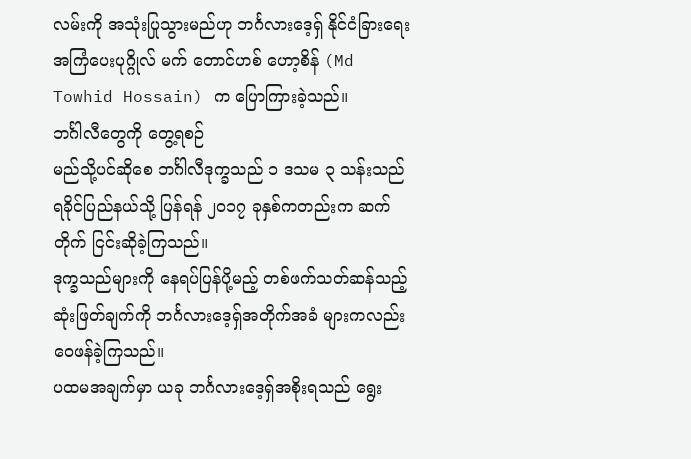လမ်းကို အသုံးပြုသွားမည်ဟု ဘင်္ဂလားဒေ့ရှ် နိုင်ငံခြားရေးအကြံပေးပုဂ္ဂိုလ် မက် တောင်ဟစ် ဟော့စိန် (Md Towhid Hossain) က ပြောကြားခဲ့သည်။
ဘင်္ဂါလီတွေကို တွေ့ရစဉ်
မည်သို့ပင်ဆိုစေ ဘင်္ဂါလီဒုက္ခသည် ၁ ဒသမ ၃ သန်းသည် ရခိုင်ပြည်နယ်သို့ ပြန်ရန် ၂၀၁၇ ခုနှစ်ကတည်းက ဆက်တိုက် ငြင်းဆိုခဲ့ကြသည်။
ဒုက္ခသည်များကို နေရပ်ပြန်ပို့မည့် တစ်ဖက်သတ်ဆန်သည့် ဆုံးဖြတ်ချက်ကို ဘင်္ဂလားဒေ့ရှ်အတိုက်အခံ များကလည်း ဝေဖန်ခဲ့ကြသည်။
ပထမအချက်မှာ ယခု ဘင်္ဂလားဒေ့ရှ်အစိုးရသည် ရွေး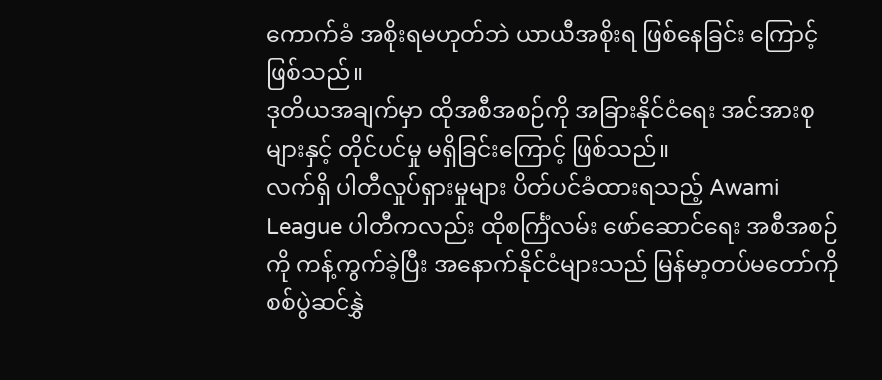ကောက်ခံ အစိုးရမဟုတ်ဘဲ ယာယီအစိုးရ ဖြစ်နေခြင်း ကြောင့် ဖြစ်သည်။
ဒုတိယအချက်မှာ ထိုအစီအစဉ်ကို အခြားနိုင်ငံရေး အင်အားစုများနှင့် တိုင်ပင်မှု မရှိခြင်းကြောင့် ဖြစ်သည်။
လက်ရှိ ပါတီလှုပ်ရှားမှုများ ပိတ်ပင်ခံထားရသည့် Awami League ပါတီကလည်း ထိုစင်္ကြံလမ်း ဖော်ဆောင်ရေး အစီအစဉ်ကို ကန့်ကွက်ခဲ့ပြီး အနောက်နိုင်ငံများသည် မြန်မာ့တပ်မတော်ကို စစ်ပွဲဆင်နွှဲ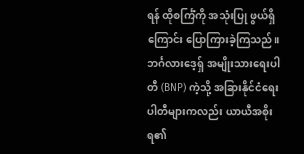ရန် ထိုစင်္ကြံကို အသုံးပြု ဖွယ်ရှိကြောင်း ပြောကြားခဲ့ကြသည်။
ဘင်္ဂလားဒေ့ရှ် အမျိုးသားရေးပါတီ (BNP) ကဲ့သို့ အခြားနိုင်ငံရေး ပါတီများကလည်း ယာယီအစိုးရ၏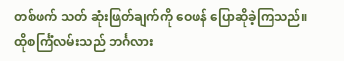တစ်ဖက် သတ် ဆုံးဖြတ်ချက်ကို ဝေဖန် ပြောဆိုခဲ့ကြသည်။
ထိုစင်္ကြံလမ်းသည် ဘင်္ဂလား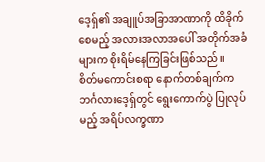ဒေ့ရှ်၏ အချူပ်အခြာအာဏာကို ထိခိုက်စေမည့် အလားအလာအပေါ် အတိုက်အခံ များက စိုးရိမ်နေကြခြင်းဖြစ်သည်။
စိတ်မကောင်းစရာ နောက်တစ်ချက်က ဘင်္ဂလားဒေ့ရှ်တွင် ရွေးကောက်ပွဲ ပြုလုပ်မည့် အရိပ်လက္ခဏာ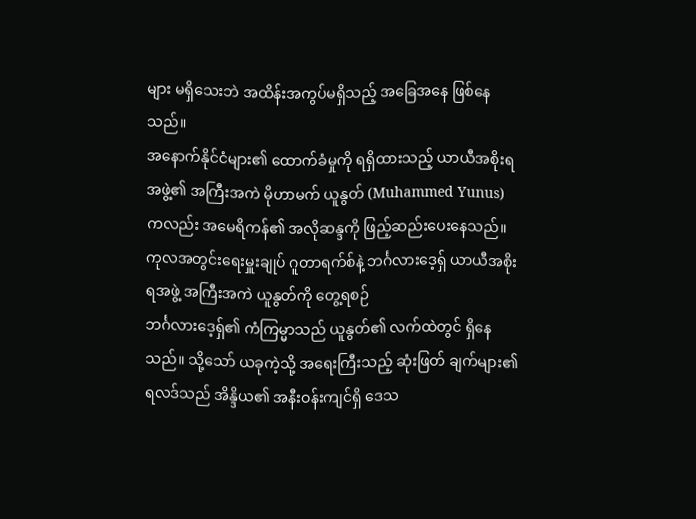များ မရှိသေးဘဲ အထိန်းအကွပ်မရှိသည့် အခြေအနေ ဖြစ်နေသည်။
အနောက်နိုင်ငံများ၏ ထောက်ခံမှုကို ရရှိထားသည့် ယာယီအစိုးရအဖွဲ့၏ အကြီးအကဲ မိုဟာမက် ယူနွတ် (Muhammed Yunus) ကလည်း အမေရိကန်၏ အလိုဆန္ဒကို ဖြည့်ဆည်းပေးနေသည်။
ကုလအတွင်းရေးမှူးချုပ် ဂူတာရက်စ်နဲ့ ဘင်္ဂလားဒေ့ရှ် ယာယီအစိုးရအဖွဲ့ အကြီးအကဲ ယူနွတ်ကို တွေ့ရစဉ်
ဘင်္ဂလားဒေ့ရှ်၏ ကံကြမ္မာသည် ယူနွတ်၏ လက်ထဲတွင် ရှိနေသည်။ သို့သော် ယခုကဲ့သို့ အရေးကြီးသည့် ဆုံးဖြတ် ချက်များ၏ ရလဒ်သည် အိန္ဒိယ၏ အနီးဝန်းကျင်ရှိ ဒေသ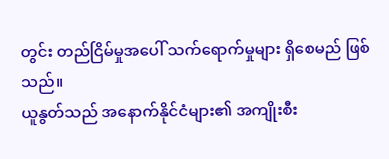တွင်း တည်ငြိမ်မှုအပေါ် သက်ရောက်မှုများ ရှိစေမည် ဖြစ်သည်။
ယူနွတ်သည် အနောက်နိုင်ငံများ၏ အကျိုးစီး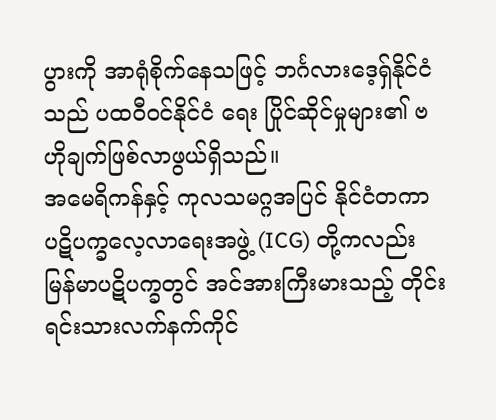ပွားကို အာရုံစိုက်နေသဖြင့် ဘင်္ဂလားဒေ့ရှ်နိုင်ငံသည် ပထဝီဝင်နိုင်ငံ ရေး ပြိုင်ဆိုင်မှုများ၏ ဗဟိုချက်ဖြစ်လာဖွယ်ရှိသည်။
အမေရိကန်နှင့် ကုလသမဂ္ဂအပြင် နိုင်ငံတကာ ပဋိပက္ခလေ့လာရေးအဖွဲ့ (ICG) တို့ကလည်း မြန်မာပဋိပက္ခတွင် အင်အားကြီးမားသည့် တိုင်းရင်းသားလက်နက်ကိုင်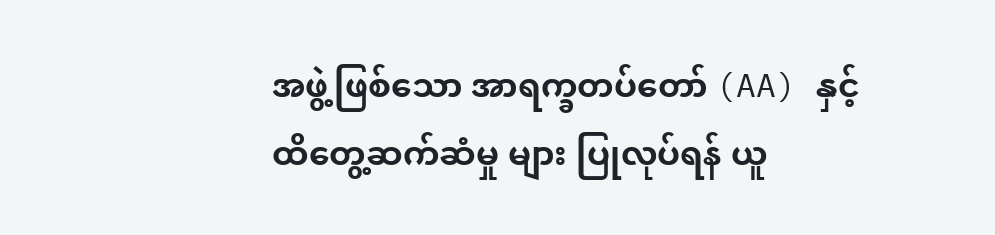အဖွဲ့ဖြစ်သော အာရက္ခတပ်တော် (AA) နှင့် ထိတွေ့ဆက်ဆံမှု များ ပြုလုပ်ရန် ယူ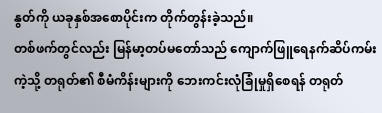နွတ်ကို ယခုနှစ်အစောပိုင်းက တိုက်တွန်းခဲ့သည်။
တစ်ဖက်တွင်လည်း မြန်မာ့တပ်မတော်သည် ကျောက်ဖြူရေနက်ဆိပ်ကမ်းကဲ့သို့ တရုတ်၏ စီမံကိန်းများကို ဘေးကင်းလုံခြုံမှုရှိစေရန် တရုတ်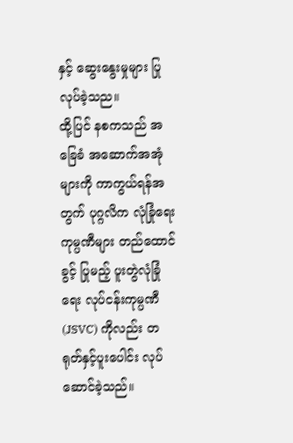နှင့် ဆွေးနွေးမှုများ ပြုလုပ်ခဲ့သည။
ထို့ပြင် နစကသည် အခြေခံ အဆောက်အအုံများကို ကာကွယ်ရန်အတွက် ပုဂ္ဂလိက လုံခြုံရေးကုမ္ပဏီများ တည်ထောင်ခွင့် ပြုမည့် ပူးတွဲလုံခြုံရေး လုပ်ငန်းကုမ္ပဏီ (JSVC) ကိုလည်း တရုတ်နှင့်ပူးပေါင်း လုပ်ဆောင်ခဲ့သည်။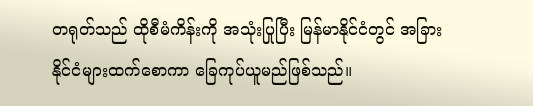တရုတ်သည် ထိုစီမံကိန်းကို အသုံးပြုပြီး မြန်မာနိုင်ငံတွင် အခြားနိုင်ငံများထက်စောကာ ခြေကုပ်ယူမည်ဖြစ်သည်။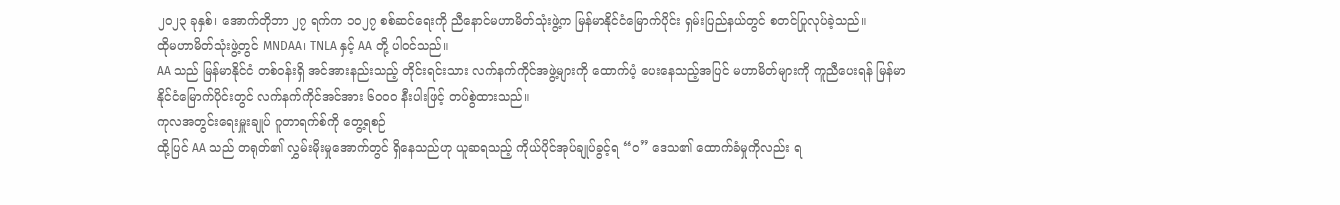၂၀၂၃ ခုနှစ်၊ အောက်တိုဘာ ၂၇ ရက်က ၁၀၂၇ စစ်ဆင်ရေးကို ညီနောင်မဟာမိတ်သုံးဖွဲ့က မြန်မာနိုင်ငံမြောက်ပိုင်း ရှမ်းပြည်နယ်တွင် စတင်ပြုလုပ်ခဲ့သည်။
ထိုမဟာမိတ်သုံးဖွဲ့တွင် MNDAA၊ TNLA နှင့် AA တို့ ပါဝင်သည်။
AA သည် မြန်မာနိုင်ငံ တစ်ဝန်းရှိ အင်အားနည်းသည့် တိုင်းရင်းသား လက်နက်ကိုင်အဖွဲ့များကို ထောက်ပံ့ ပေးနေသည့်အပြင် မဟာမိတ်များကို ကူညီပေးရန် မြန်မာနိုင်ငံမြောက်ပိုင်းတွင် လက်နက်ကိုင်အင်အား ၆၀၀၀ နီးပါးဖြင့် တပ်စွဲထားသည်။
ကုလအတွင်းရေးမှူးချုပ် ဂူတာရက်စ်ကို တွေ့ရစဉ်
ထို့ပြင် AA သည် တရုတ်၏ လွှမ်းမိုးမှုအောက်တွင် ရှိနေသည်ဟု ယူဆရသည့် ကိုယ်ပိုင်အုပ်ချုပ်ခွင့်ရ “၀” ဒေသ၏ ထောက်ခံမှုကိုလည်း ရ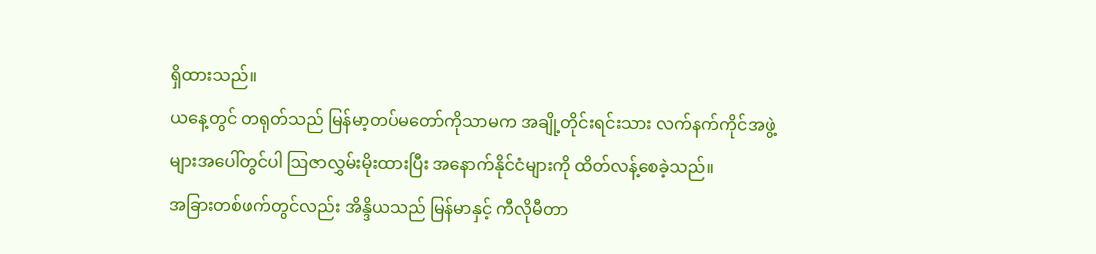ရှိထားသည်။
ယနေ့တွင် တရုတ်သည် မြန်မာ့တပ်မတော်ကိုသာမက အချို့တိုင်းရင်းသား လက်နက်ကိုင်အဖွဲ့များအပေါ်တွင်ပါ ဩဇာလွှမ်းမိုးထားပြီး အနောက်နိုင်ငံများကို ထိတ်လန့်စေခဲ့သည်။
အခြားတစ်ဖက်တွင်လည်း အိန္ဒိယသည် မြန်မာနှင့် ကီလိုမီတာ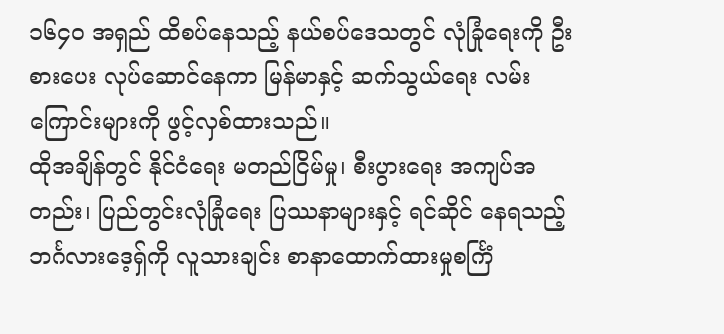၁၆၄၀ အရှည် ထိစပ်နေသည့် နယ်စပ်ဒေသတွင် လုံခြုံရေးကို ဦးစားပေး လုပ်ဆောင်နေကာ မြန်မာနှင့် ဆက်သွယ်ရေး လမ်းကြောင်းများကို ဖွင့်လှစ်ထားသည်။
ထိုအချိန်တွင် နိုင်ငံရေး မတည်ငြိမ်မှု၊ စီးပွားရေး အကျပ်အတည်း၊ ပြည်တွင်းလုံခြုံရေး ပြဿနာများနှင့် ရင်ဆိုင် နေရသည့် ဘင်္ဂလားဒေ့ရှ်ကို လူသားချင်း စာနာထောက်ထားမှုစင်္ကြံ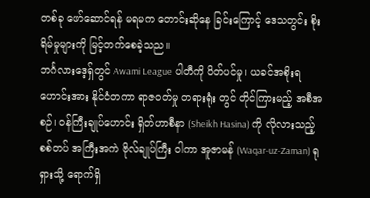တစ်ခု ဖော်ဆောင်ရန် မရမက တောင်းဆိုနေ ခြင်းကြောင့် ဒေသတွင်း စိုးရိမ်မှုများကို မြင့်တက်စေခဲ့သည။
ဘင်္ဂလားဒေ့ရှ်တွင် Awami League ပါတီကို ပိတ်ပင်မှု၊ ယခင်အစိုးရဟောင်းအား နိုင်ငံတကာ ရာဇဝတ်မှု တရားရုံး တွင် တိုင်ကြားမည့် အစီအစဉ်၊ ဝန်ကြီးချုပ်ဟောင်း ရှိတ်ဟာစီနာ (Sheikh Hasina) ကို လိုလားသည့် စစ်တပ် အကြီးအကဲ ဗိုလ်ချုပ်ကြီး ဝါကာ အူဇာမန် (Waqar-uz-Zaman) ရုရှားသို့ ရောက်ရှိ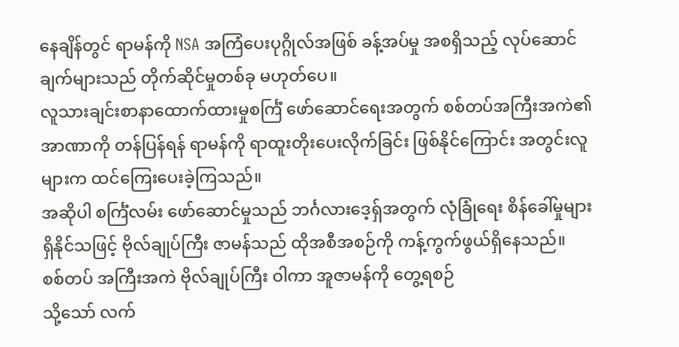နေချိန်တွင် ရာမန်ကို NSA အကြံပေးပုဂ္ဂိုလ်အဖြစ် ခန့်အပ်မှု အစရှိသည့် လုပ်ဆောင်ချက်များသည် တိုက်ဆိုင်မှုတစ်ခု မဟုတ်ပေ။
လူသားချင်းစာနာထောက်ထားမှုစင်္ကြံ ဖော်ဆောင်ရေးအတွက် စစ်တပ်အကြီးအကဲ၏ အာဏာကို တန်ပြန်ရန် ရာမန်ကို ရာထူးတိုးပေးလိုက်ခြင်း ဖြစ်နိုင်ကြောင်း အတွင်းလူများက ထင်ကြေးပေးခဲ့ကြသည်။
အဆိုပါ စင်္ကြံလမ်း ဖော်ဆောင်မှုသည် ဘင်္ဂလားဒေ့ရှ်အတွက် လုံခြုံရေး စိန်ခေါ်မှုများ ရှိနိုင်သဖြင့် ဗိုလ်ချုပ်ကြီး ဇာမန်သည် ထိုအစီအစဉ်ကို ကန့်ကွက်ဖွယ်ရှိနေသည်။
စစ်တပ် အကြီးအကဲ ဗိုလ်ချုပ်ကြီး ဝါကာ အူဇာမန်ကို တွေ့ရစဉ်
သို့သော် လက်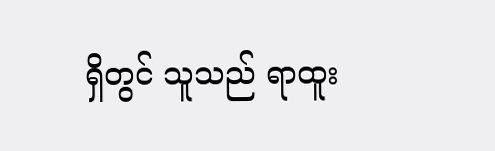ရှိတွင် သူသည် ရာထူး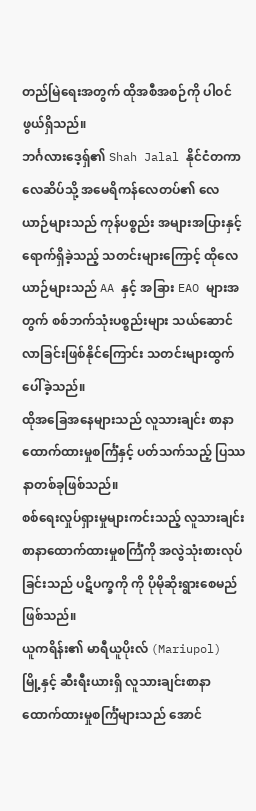တည်မြဲရေးအတွက် ထိုအစီအစဉ်ကို ပါဝင်ဖွယ်ရှိသည်။
ဘင်္ဂလားဒေ့ရှ်၏ Shah Jalal နိုင်ငံတကာလေဆိပ်သို့ အမေရိကန်လေတပ်၏ လေယာဉ်များသည် ကုန်ပစ္စည်း အများအပြားနှင့် ရောက်ရှိခဲ့သည့် သတင်းများကြောင့် ထိုလေယာဉ်များသည် AA နှင့် အခြား EAO များအတွက် စစ်ဘက်သုံးပစ္စည်းများ သယ်ဆောင်လာခြင်းဖြစ်နိုင်ကြောင်း သတင်းများထွက်ပေါ်ခဲ့သည်။
ထိုအခြေအနေများသည် လူသားချင်း စာနာထောက်ထားမှုစင်္ကြံနှင့် ပတ်သက်သည့် ပြဿနာတစ်ခုဖြစ်သည်။
စစ်ရေးလှုပ်ရှားမှုများကင်းသည့် လူသားချင်းစာနာထောက်ထားမှုစင်္ကြံကို အလွဲသုံးစားလုပ်ခြင်းသည် ပဋိပက္ခကို ကို ပိုမိုဆိုးရွားစေမည်ဖြစ်သည်။
ယူကရိန်း၏ မာရီယူပိုးလ် (Mariupol) မြို့နှင့် ဆီးရီးယားရှိ လူသားချင်းစာနာထောက်ထားမှုစင်္ကြံများသည် အောင်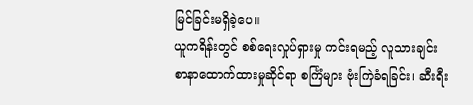မြင်ခြင်းမရှိခဲ့ပေ။
ယူကရိန်းတွင် စစ်ရေးလှုပ်ရှားမှု ကင်းရမည့် လူသားချင်း စာနာထောက်ထားမှုဆိုင်ရာ စင်္ကြံများ ဗုံးကြဲခံရခြင်း၊ ဆီးရီး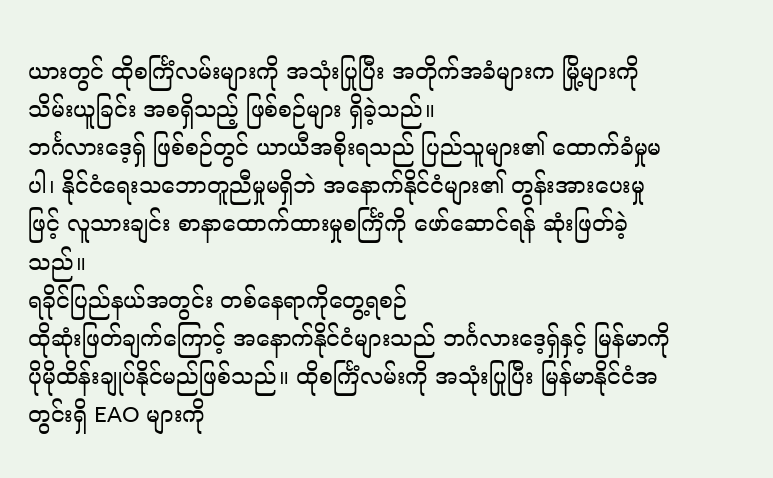ယားတွင် ထိုစင်္ကြံလမ်းများကို အသုံးပြုပြီး အတိုက်အခံများက မြို့များကို သိမ်းယူခြင်း အစရှိသည့် ဖြစ်စဉ်များ ရှိခဲ့သည်။
ဘင်္ဂလားဒေ့ရှ် ဖြစ်စဉ်တွင် ယာယီအစိုးရသည် ပြည်သူများ၏ ထောက်ခံမှုမပါ၊ နိုင်ငံရေးသဘောတူညီမှုမရှိဘဲ အနောက်နိုင်ငံများ၏ တွန်းအားပေးမှုဖြင့် လူသားချင်း စာနာထောက်ထားမှုစင်္ကြံကို ဖော်ဆောင်ရန် ဆုံးဖြတ်ခဲ့သည်။
ရခိုင်ပြည်နယ်အတွင်း တစ်နေရာကိုတွေ့ရစဉ်
ထိုဆုံးဖြတ်ချက်ကြောင့် အနောက်နိုင်ငံများသည် ဘင်္ဂလားဒေ့ရှ်နှင့် မြန်မာကို ပိုမိုထိန်းချုပ်နိုင်မည်ဖြစ်သည်။ ထိုစင်္ကြံလမ်းကို အသုံးပြုပြီး မြန်မာနိုင်ငံအတွင်းရှိ EAO များကို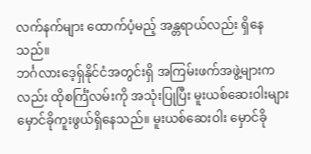လက်နက်များ ထောက်ပံ့မည့် အန္တရာယ်လည်း ရှိနေသည်။
ဘင်္ဂလားဒေ့ရှ်နိုင်ငံအတွင်းရှိ အကြမ်းဖက်အဖွဲ့များကလည်း ထိုစင်္ကြံလမ်းကို အသုံးပြုပြီး မူးယစ်ဆေးဝါးများ မှောင်ခိုကူးဖွယ်ရှိနေသည်။ မူးယစ်ဆေးဝါး မှောင်ခို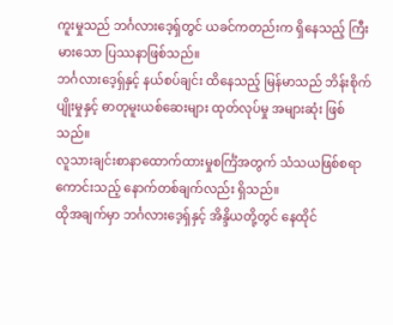ကူးမှုသည် ဘင်္ဂလားဒေ့ရှ်တွင် ယခင်ကတည်းက ရှိနေသည့် ကြီးမားသော ပြဿနာဖြစ်သည်။
ဘင်္ဂလားဒေ့ရှ်နှင့် နယ်စပ်ချင်း ထိနေသည့် မြန်မာသည် ဘိန်းစိုက်ပျိုးမှုနှင့် ဓာတုမူးယစ်ဆေးများ ထုတ်လုပ်မှု အများဆုံး ဖြစ်သည်။
လူသားချင်းစာနာထောက်ထားမှုစင်္ကြံအတွက် သံသယဖြစ်စရာကောင်းသည့် နောက်တစ်ချက်လည်း ရှိသည်။
ထိုအချက်မှာ ဘင်္ဂလားဒေ့ရှ်နှင့် အိန္ဒိယတို့တွင် နေထိုင်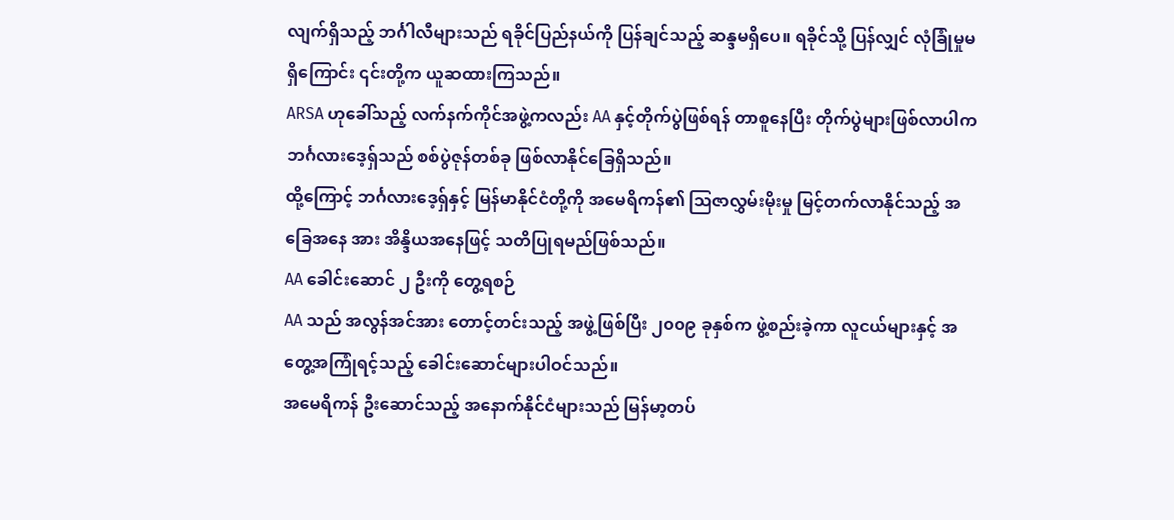လျက်ရှိသည့် ဘင်္ဂါလီများသည် ရခိုင်ပြည်နယ်ကို ပြန်ချင်သည့် ဆန္ဒမရှိပေ။ ရခိုင်သို့ ပြန်လျှင် လုံခြုံမှုမရှိကြောင်း ၎င်းတို့က ယူဆထားကြသည်။
ARSA ဟုခေါ်သည့် လက်နက်ကိုင်အဖွဲ့ကလည်း AA နှင့်တိုက်ပွဲဖြစ်ရန် တာစူနေပြီး တိုက်ပွဲများဖြစ်လာပါက ဘင်္ဂလားဒေ့ရှ်သည် စစ်ပွဲဇုန်တစ်ခု ဖြစ်လာနိုင်ခြေရှိသည်။
ထို့ကြောင့် ဘင်္ဂလားဒေ့ရှ်နှင့် မြန်မာနိုင်ငံတို့ကို အမေရိကန်၏ ဩဇာလွှမ်းမိုးမှု မြင့်တက်လာနိုင်သည့် အခြေအနေ အား အိန္ဒိယအနေဖြင့် သတိပြုရမည်ဖြစ်သည်။
AA ခေါင်းဆောင် ၂ ဦးကို တွေ့ရစဉ်
AA သည် အလွန်အင်အား တောင့်တင်းသည့် အဖွဲ့ဖြစ်ပြီး ၂၀၀၉ ခုနှစ်က ဖွဲ့စည်းခဲ့ကာ လူငယ်များနှင့် အတွေ့အကြုံရင့်သည့် ခေါင်းဆောင်များပါဝင်သည်။
အမေရိကန် ဦးဆောင်သည့် အနောက်နိုင်ငံများသည် မြန်မာ့တပ်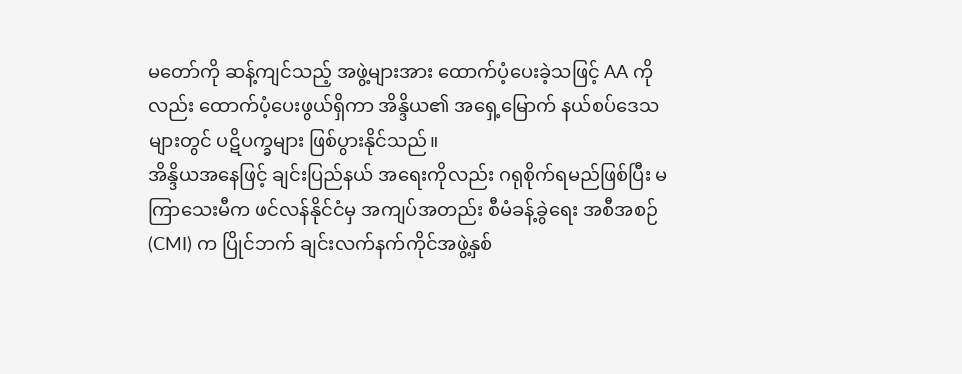မတော်ကို ဆန့်ကျင်သည့် အဖွဲ့များအား ထောက်ပံ့ပေးခဲ့သဖြင့် AA ကိုလည်း ထောက်ပံ့ပေးဖွယ်ရှိကာ အိန္ဒိယ၏ အရှေ့မြောက် နယ်စပ်ဒေသများတွင် ပဋိပက္ခများ ဖြစ်ပွားနိုင်သည်။
အိန္ဒိယအနေဖြင့် ချင်းပြည်နယ် အရေးကိုလည်း ဂရုစိုက်ရမည်ဖြစ်ပြီး မကြာသေးမီက ဖင်လန်နိုင်ငံမှ အကျပ်အတည်း စီမံခန့်ခွဲရေး အစီအစဉ် (CMI) က ပြိုင်ဘက် ချင်းလက်နက်ကိုင်အဖွဲ့နှစ်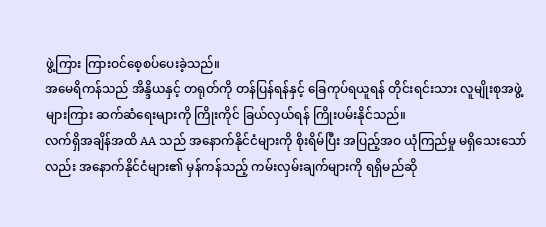ဖွဲ့ကြား ကြားဝင်စေ့စပ်ပေးခဲ့သည်။
အမေရိကန်သည် အိန္ဒိယနှင့် တရုတ်ကို တန်ပြန်ရန်နှင့် ခြေကုပ်ရယူရန် တိုင်းရင်းသား လူမျိုးစုအဖွဲ့များကြား ဆက်ဆံရေးများကို ကြိုးကိုင် ခြယ်လှယ်ရန် ကြိုးပမ်းနိုင်သည်။
လက်ရှိအချိန်အထိ AA သည် အနောက်နိုင်ငံများကို စိုးရိမ်ပြီး အပြည့်အဝ ယုံကြည်မှု မရှိသေးသော်လည်း အနောက်နိုင်ငံများ၏ မှန်ကန်သည့် ကမ်းလှမ်းချက်များကို ရရှိမည်ဆို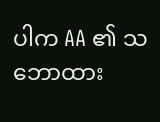ပါက AA ၏ သဘောထား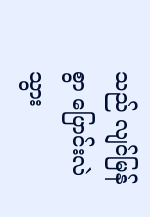သည် လျင်မြန်စွာ ပြောင်းလဲသွား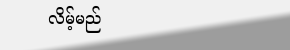လိမ့်မည်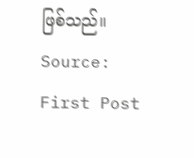ဖြစ်သည်။
Source: First Post